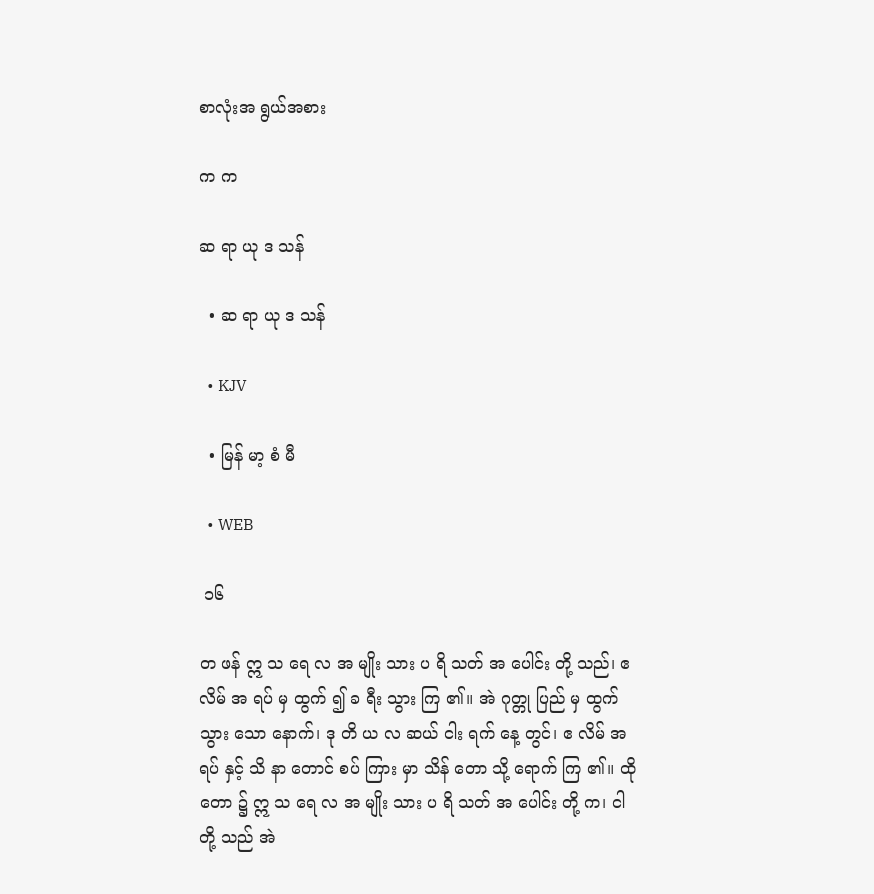စာလုံးအ ရွယ်အစား

က က

ဆ ရာ ယု ဒ သန်

  • ဆ ရာ ယု ဒ သန်

  • KJV

  • မြန် မာ့ စံ မီ

  • WEB

 ၁၆

တ ဖန် ဣ သ ရေ လ အ မျိုး သား ပ ရိ သတ် အ ပေါင်း တို့ သည်၊ ဧ လိမ် အ ရပ် မှ ထွက် ၍ ခ ရီး သွား ကြ ၏။ အဲ ဂုတ္တု ပြည် မှ ထွက် သွား သော နောက်၊ ဒု တိ ယ လ ဆယ် ငါး ရက် နေ့ တွင်၊ ဧ လိမ် အ ရပ် နှင့် သိ နာ တောင် စပ် ကြား မှာ သိန် တော သို့ ရောက် ကြ ၏။ ထို တော ၌ ဣ သ ရေ လ အ မျိုး သား ပ ရိ သတ် အ ပေါင်း တို့ က၊ ငါ တို့ သည် အဲ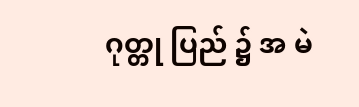ဂုတ္တု ပြည် ၌ အ မဲ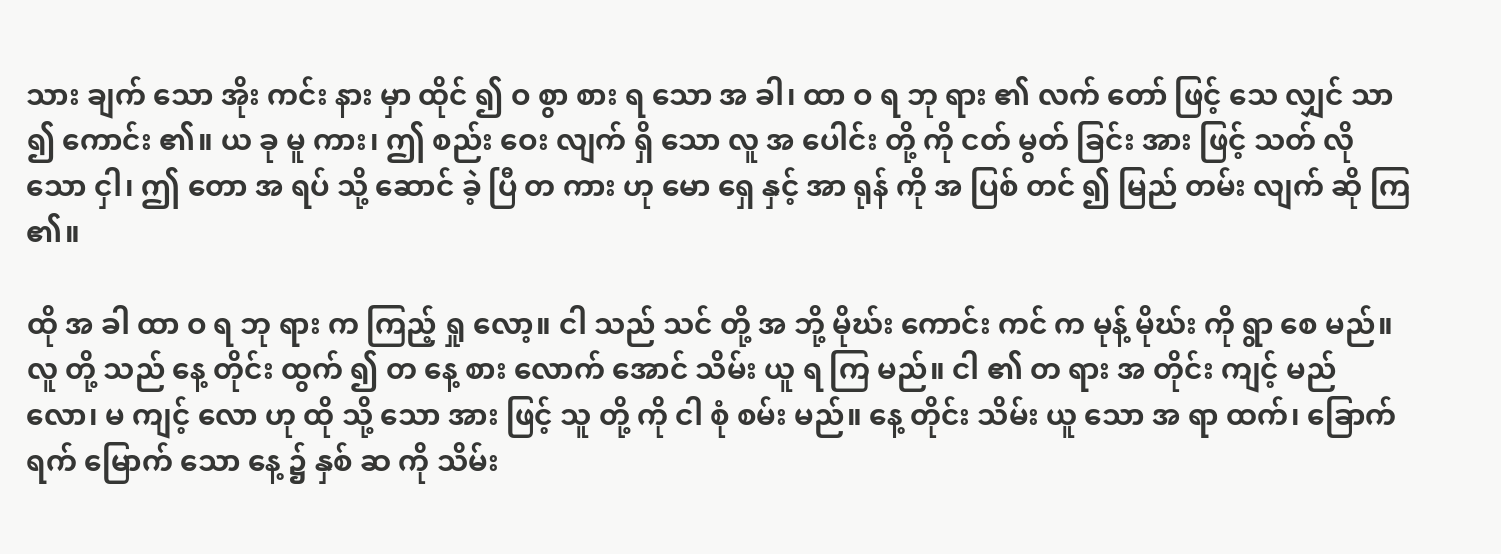သား ချက် သော အိုး ကင်း နား မှာ ထိုင် ၍ ဝ စွာ စား ရ သော အ ခါ၊ ထာ ဝ ရ ဘု ရား ၏ လက် တော် ဖြင့် သေ လျှင် သာ ၍ ကောင်း ၏။ ယ ခု မူ ကား၊ ဤ စည်း ဝေး လျက် ရှိ သော လူ အ ပေါင်း တို့ ကို ငတ် မွတ် ခြင်း အား ဖြင့် သတ် လို သော ငှါ၊ ဤ တော အ ရပ် သို့ ဆောင် ခဲ့ ပြီ တ ကား ဟု မော ရှေ နှင့် အာ ရုန် ကို အ ပြစ် တင် ၍ မြည် တမ်း လျက် ဆို ကြ ၏။

ထို အ ခါ ထာ ဝ ရ ဘု ရား က ကြည့် ရှု လော့။ ငါ သည် သင် တို့ အ ဘို့ မိုဃ်း ကောင်း ကင် က မုန့် မိုဃ်း ကို ရွာ စေ မည်။ လူ တို့ သည် နေ့ တိုင်း ထွက် ၍ တ နေ့ စား လောက် အောင် သိမ်း ယူ ရ ကြ မည်။ ငါ ၏ တ ရား အ တိုင်း ကျင့် မည် လော၊ မ ကျင့် လော ဟု ထို သို့ သော အား ဖြင့် သူ တို့ ကို ငါ စုံ စမ်း မည်။ နေ့ တိုင်း သိမ်း ယူ သော အ ရာ ထက်၊ ခြောက် ရက် မြောက် သော နေ့ ၌ နှစ် ဆ ကို သိမ်း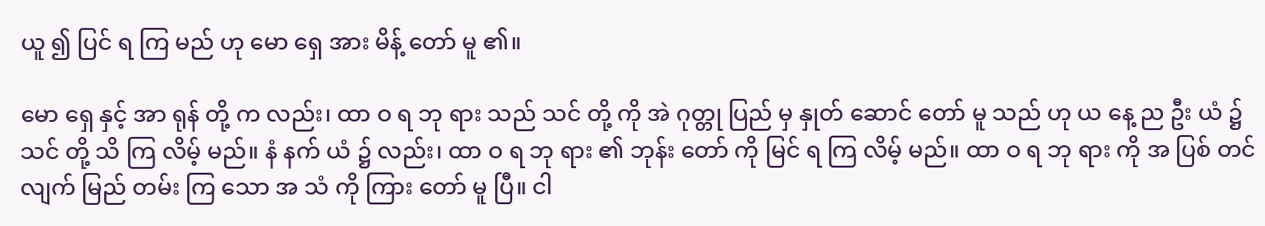ယူ ၍ ပြင် ရ ကြ မည် ဟု မော ရှေ အား မိန့် တော် မူ ၏။

မော ရှေ နှင့် အာ ရုန် တို့ က လည်း၊ ထာ ဝ ရ ဘု ရား သည် သင် တို့ ကို အဲ ဂုတ္တု ပြည် မှ နှုတ် ဆောင် တော် မူ သည် ဟု ယ နေ့ ည ဦး ယံ ၌ သင် တို့ သိ ကြ လိမ့် မည်။ နံ နက် ယံ ၌ လည်း၊ ထာ ဝ ရ ဘု ရား ၏ ဘုန်း တော် ကို မြင် ရ ကြ လိမ့် မည်။ ထာ ဝ ရ ဘု ရား ကို အ ပြစ် တင် လျက် မြည် တမ်း ကြ သော အ သံ ကို ကြား တော် မူ ပြီ။ ငါ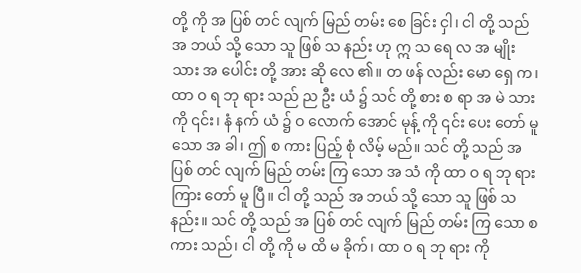တို့ ကို အ ပြစ် တင် လျက် မြည် တမ်း စေ ခြင်း ငှါ၊ ငါ တို့ သည် အ ဘယ် သို့ သော သူ ဖြစ် သ နည်း ဟု ဣ သ ရေ လ အ မျိုး သား အ ပေါင်း တို့ အား ဆို လေ ၏။ တ ဖန် လည်း မော ရှေ က၊ ထာ ဝ ရ ဘု ရား သည် ည ဦး ယံ ၌ သင် တို့ စား စ ရာ အ မဲ သား ကို ၎င်း၊ နံ နက် ယံ ၌ ဝ လောက် အောင် မုန့် ကို ၎င်း ပေး တော် မူ သော အ ခါ၊ ဤ စ ကား ပြည့် စုံ လိမ့် မည်။ သင် တို့ သည် အ ပြစ် တင် လျက် မြည် တမ်း ကြ သော အ သံ ကို ထာ ဝ ရ ဘု ရား ကြား တော် မူ ပြီ။ ငါ တို့ သည် အ ဘယ် သို့ သော သူ ဖြစ် သ နည်း။ သင် တို့ သည် အ ပြစ် တင် လျက် မြည် တမ်း ကြ သော စ ကား သည်၊ ငါ တို့ ကို မ ထိ မ ခိုက်၊ ထာ ဝ ရ ဘု ရား ကို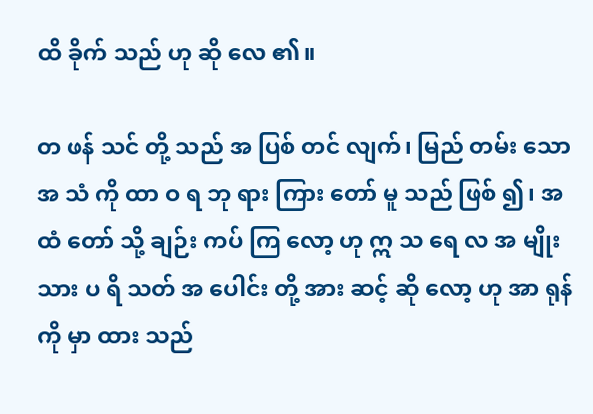ထိ ခိုက် သည် ဟု ဆို လေ ၏။

တ ဖန် သင် တို့ သည် အ ပြစ် တင် လျက်၊ မြည် တမ်း သော အ သံ ကို ထာ ဝ ရ ဘု ရား ကြား တော် မူ သည် ဖြစ် ၍၊ အ ထံ တော် သို့ ချဉ်း ကပ် ကြ လော့ ဟု ဣ သ ရေ လ အ မျိုး သား ပ ရိ သတ် အ ပေါင်း တို့ အား ဆင့် ဆို လော့ ဟု အာ ရုန် ကို မှာ ထား သည်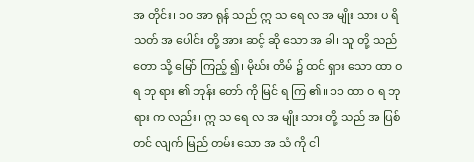အ တိုင်း၊ ၁၀ အာ ရုန် သည် ဣ သ ရေ လ အ မျိုး သား ပ ရိ သတ် အ ပေါင်း တို့ အား ဆင့် ဆို သော အ ခါ၊ သူ တို့ သည် တော သို့ မြော် ကြည့် ၍၊ မိုဃ်း တိမ် ၌ ထင် ရှား သော ထာ ဝ ရ ဘု ရား ၏ ဘုန်း တော် ကို မြင် ရ ကြ ၏။ ၁၁ ထာ ဝ ရ ဘု ရား က လည်း၊ ဣ သ ရေ လ အ မျိုး သား တို့ သည် အ ပြစ် တင် လျက် မြည် တမ်း သော အ သံ ကို ငါ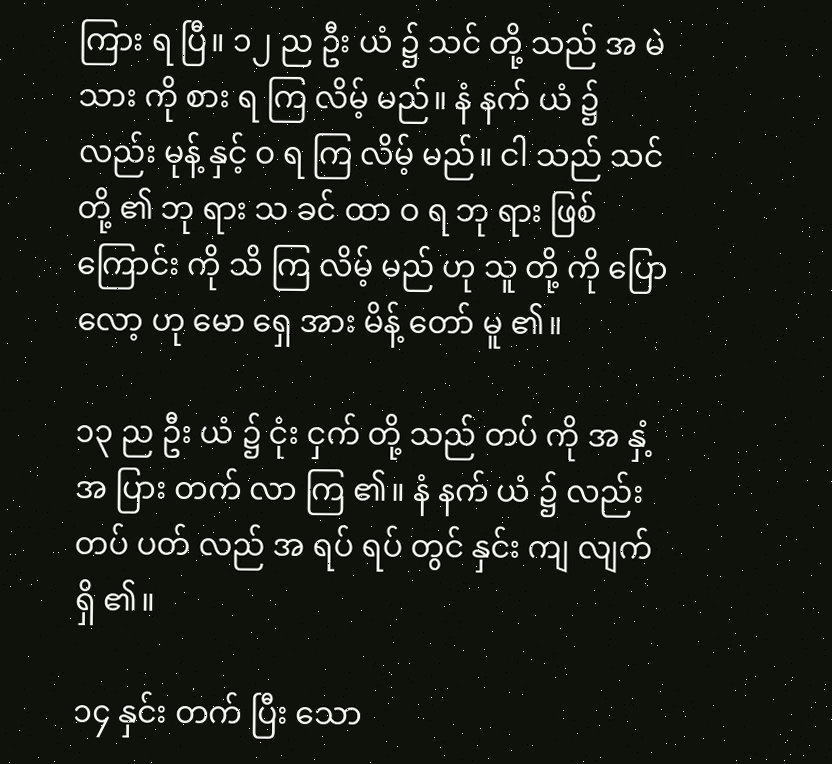ကြား ရ ပြီ။ ၁၂ ည ဦး ယံ ၌ သင် တို့ သည် အ မဲ သား ကို စား ရ ကြ လိမ့် မည်။ နံ နက် ယံ ၌ လည်း မုန့် နှင့် ဝ ရ ကြ လိမ့် မည်။ ငါ သည် သင် တို့ ၏ ဘု ရား သ ခင် ထာ ဝ ရ ဘု ရား ဖြစ် ကြောင်း ကို သိ ကြ လိမ့် မည် ဟု သူ တို့ ကို ပြော လော့ ဟု မော ရှေ အား မိန့် တော် မူ ၏။

၁၃ ည ဦး ယံ ၌ ငုံး ငှက် တို့ သည် တပ် ကို အ နှံ့ အ ပြား တက် လာ ကြ ၏။ နံ နက် ယံ ၌ လည်း တပ် ပတ် လည် အ ရပ် ရပ် တွင် နှင်း ကျ လျက် ရှိ ၏။

၁၄ နှင်း တက် ပြီး သော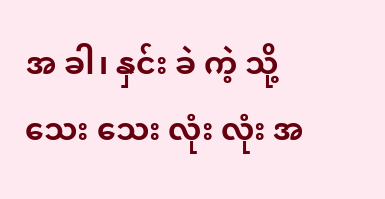အ ခါ၊ နှင်း ခဲ ကဲ့ သို့ သေး သေး လုံး လုံး အ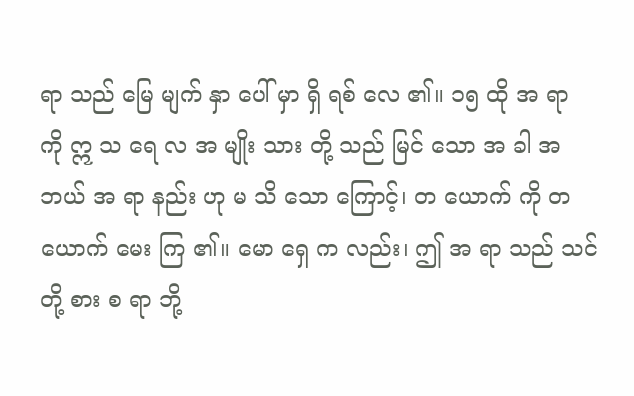ရာ သည် မြေ မျက် နှာ ပေါ် မှာ ရှိ ရစ် လေ ၏။ ၁၅ ထို အ ရာ ကို ဣ သ ရေ လ အ မျိုး သား တို့ သည် မြင် သော အ ခါ အ ဘယ် အ ရာ နည်း ဟု မ သိ သော ကြောင့်၊ တ ယောက် ကို တ ယောက် မေး ကြ ၏။ မော ရှေ က လည်း၊ ဤ အ ရာ သည် သင် တို့ စား စ ရာ ဘို့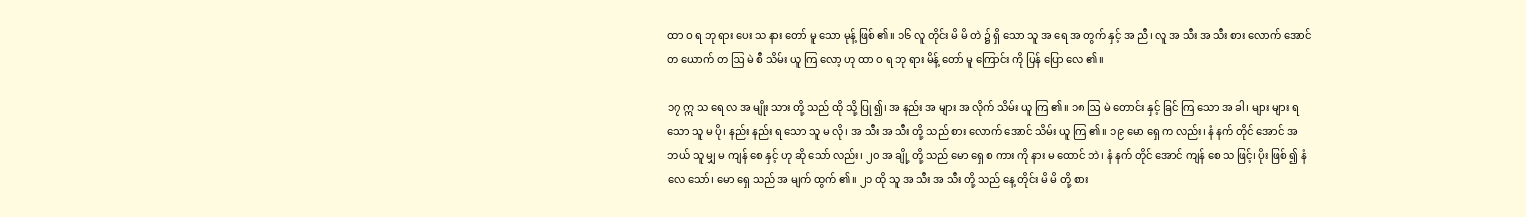ထာ ဝ ရ ဘု ရား ပေး သ နား တော် မူ သော မုန့် ဖြစ် ၏။ ၁၆ လူ တိုင်း မိ မိ တဲ ၌ ရှိ သော သူ အ ရေ အ တွက် နှင့် အ ညီ၊ လူ အ သီး အ သီး စား လောက် အောင် တ ယောက် တ ဩ မဲ စီ သိမ်း ယူ ကြ လော့ ဟု ထာ ဝ ရ ဘု ရား မိန့် တော် မူ ကြောင်း ကို ပြန် ပြော လေ ၏။

၁၇ ဣ သ ရေ လ အ မျိုး သား တို့ သည် ထို သို့ ပြု ၍၊ အ နည်း အ များ အ လိုက် သိမ်း ယူ ကြ ၏။ ၁၈ ဩ မဲ တောင်း နှင့် ခြင် ကြ သော အ ခါ၊ များ များ ရ သော သူ မ ပို၊ နည်း နည်း ရ သော သူ မ လို၊ အ သီး အ သီး တို့ သည် စား လောက် အောင် သိမ်း ယူ ကြ ၏။ ၁၉ မော ရှေ က လည်း၊ နံ နက် တိုင် အောင် အ ဘယ် သူ မျှ မ ကျန် စေ နှင့် ဟု ဆို သော် လည်း၊ ၂၀ အ ချို့ တို့ သည် မော ရှေ စ ကား ကို နား မ ထောင် ဘဲ၊ နံ နက် တိုင် အောင် ကျန် စေ သ ဖြင့်၊ ပိုး ဖြစ် ၍ နံ လေ သော်၊ မော ရှေ သည် အ မျက် ထွက် ၏။ ၂၁ ထို သူ အ သီး အ သီး တို့ သည် နေ့ တိုင်း မိ မိ တို့ စား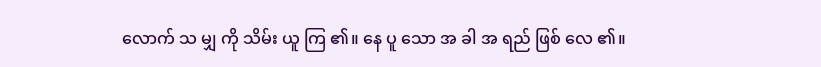လောက် သ မျှ ကို သိမ်း ယူ ကြ ၏။ နေ ပူ သော အ ခါ အ ရည် ဖြစ် လေ ၏။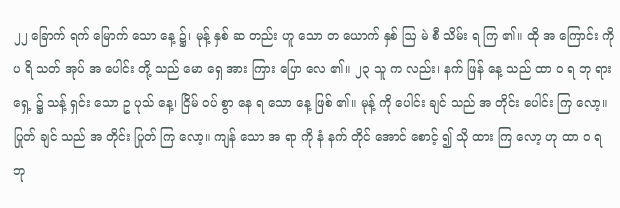၂၂ ခြောက် ရက် မြောက် သော နေ့ ၌၊ မုန့် နှစ် ဆ တည်း ဟူ သော တ ယောက် နှစ် ဩ မဲ စီ သိမ်း ရ ကြ ၏။ ထို အ ကြောင်း ကို ပ ရိ သတ် အုပ် အ ပေါင်း တို့ သည် မော ရှေ အား ကြား ပြော လေ ၏။ ၂၃ သူ က လည်း၊ နက် ဖြန် နေ့ သည် ထာ ဝ ရ ဘု ရား ရှေ့ ၌ သန့် ရှင်း သော ဥ ပုသ် နေ့၊ ငြိမ် ဝပ် စွာ နေ ရ သော နေ့ ဖြစ် ၏။ မုန့် ကို ပေါင်း ချင် သည် အ တိုင်း ပေါင်း ကြ လော့။ ပြုတ် ချင် သည် အ တိုင်း ပြုတ် ကြ လော့။ ကျန် သော အ ရာ ကို နံ နက် တိုင် အောင် စောင့် ၍ သို ထား ကြ လော့ ဟု ထာ ဝ ရ ဘု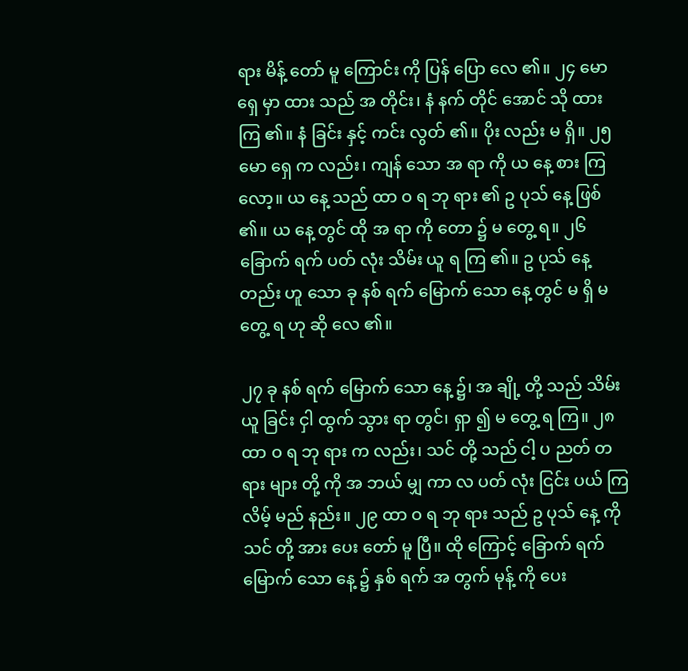ရား မိန့် တော် မူ ကြောင်း ကို ပြန် ပြော လေ ၏။ ၂၄ မော ရှေ မှာ ထား သည် အ တိုင်း၊ နံ နက် တိုင် အောင် သို ထား ကြ ၏။ နံ ခြင်း နှင့် ကင်း လွတ် ၏။ ပိုး လည်း မ ရှိ။ ၂၅ မော ရှေ က လည်း၊ ကျန် သော အ ရာ ကို ယ နေ့ စား ကြ လော့။ ယ နေ့ သည် ထာ ဝ ရ ဘု ရား ၏ ဥ ပုသ် နေ့ ဖြစ် ၏။ ယ နေ့ တွင် ထို အ ရာ ကို တော ၌ မ တွေ့ ရ။ ၂၆ ခြောက် ရက် ပတ် လုံး သိမ်း ယူ ရ ကြ ၏။ ဥ ပုသ် နေ့ တည်း ဟူ သော ခု နစ် ရက် မြောက် သော နေ့ တွင် မ ရှိ မ တွေ့ ရ ဟု ဆို လေ ၏။

၂၇ ခု နစ် ရက် မြောက် သော နေ့ ၌၊ အ ချို့ တို့ သည် သိမ်း ယူ ခြင်း ငှါ ထွက် သွား ရာ တွင်၊ ရှာ ၍ မ တွေ့ ရ ကြ။ ၂၈ ထာ ဝ ရ ဘု ရား က လည်း၊ သင် တို့ သည် ငါ့ ပ ညတ် တ ရား များ တို့ ကို အ ဘယ် မျှ ကာ လ ပတ် လုံး ငြင်း ပယ် ကြ လိမ့် မည် နည်း။ ၂၉ ထာ ဝ ရ ဘု ရား သည် ဥ ပုသ် နေ့ ကို သင် တို့ အား ပေး တော် မူ ပြီ။ ထို ကြောင့် ခြောက် ရက် မြောက် သော နေ့ ၌ နှစ် ရက် အ တွက် မုန့် ကို ပေး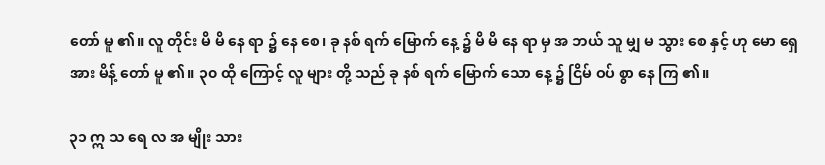တော် မူ ၏။ လူ တိုင်း မိ မိ နေ ရာ ၌ နေ စေ၊ ခု နစ် ရက် မြောက် နေ့ ၌ မိ မိ နေ ရာ မှ အ ဘယ် သူ မျှ မ သွား စေ နှင့် ဟု မော ရှေ အား မိန့် တော် မူ ၏။ ၃၀ ထို ကြောင့် လူ များ တို့ သည် ခု နစ် ရက် မြောက် သော နေ့ ၌ ငြိမ် ဝပ် စွာ နေ ကြ ၏။

၃၁ ဣ သ ရေ လ အ မျိုး သား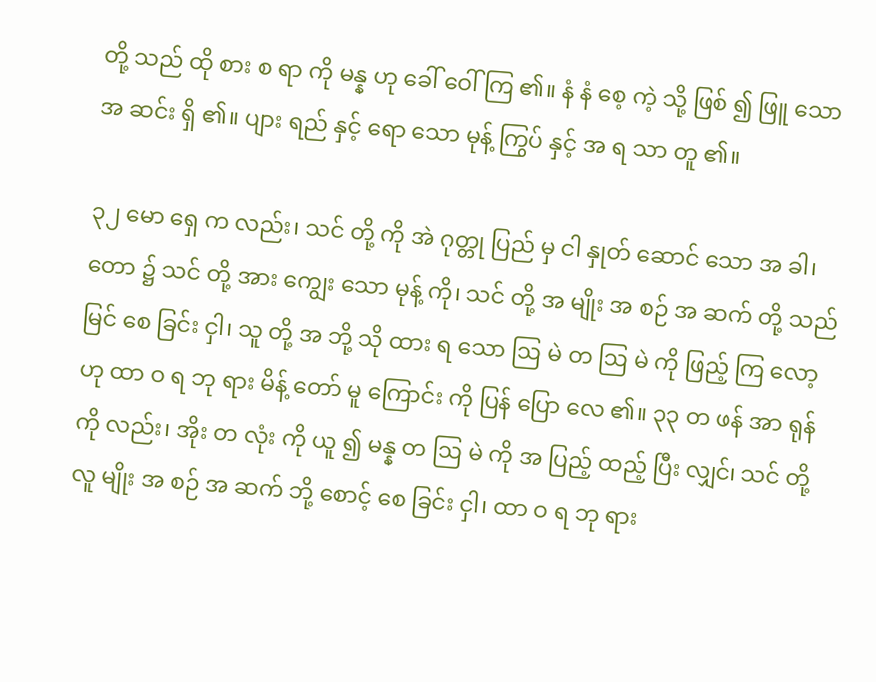တို့ သည် ထို စား စ ရာ ကို မန္န ဟု ခေါ် ဝေါ် ကြ ၏။ နံ နံ စေ့ ကဲ့ သို့ ဖြစ် ၍ ဖြူ သော အ ဆင်း ရှိ ၏။ ပျား ရည် နှင့် ရော သော မုန့် ကြွပ် နှင့် အ ရ သာ တူ ၏။

၃၂ မော ရှေ က လည်း၊ သင် တို့ ကို အဲ ဂုတ္တု ပြည် မှ ငါ နှုတ် ဆောင် သော အ ခါ၊ တော ၌ သင် တို့ အား ကျွေး သော မုန့် ကို၊ သင် တို့ အ မျိုး အ စဉ် အ ဆက် တို့ သည် မြင် စေ ခြင်း ငှါ၊ သူ တို့ အ ဘို့ သို ထား ရ သော ဩ မဲ တ ဩ မဲ ကို ဖြည့် ကြ လော့ ဟု ထာ ဝ ရ ဘု ရား မိန့် တော် မူ ကြောင်း ကို ပြန် ပြော လေ ၏။ ၃၃ တ ဖန် အာ ရုန် ကို လည်း၊ အိုး တ လုံး ကို ယူ ၍ မန္န တ ဩ မဲ ကို အ ပြည့် ထည့် ပြီး လျှင်၊ သင် တို့ လူ မျိုး အ စဉ် အ ဆက် ဘို့ စောင့် စေ ခြင်း ငှါ၊ ထာ ဝ ရ ဘု ရား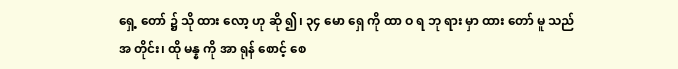ရှေ့ တော် ၌ သို ထား လော့ ဟု ဆို ၍၊ ၃၄ မော ရှေ ကို ထာ ဝ ရ ဘု ရား မှာ ထား တော် မူ သည် အ တိုင်း၊ ထို မန္န ကို အာ ရုန် စောင့် စေ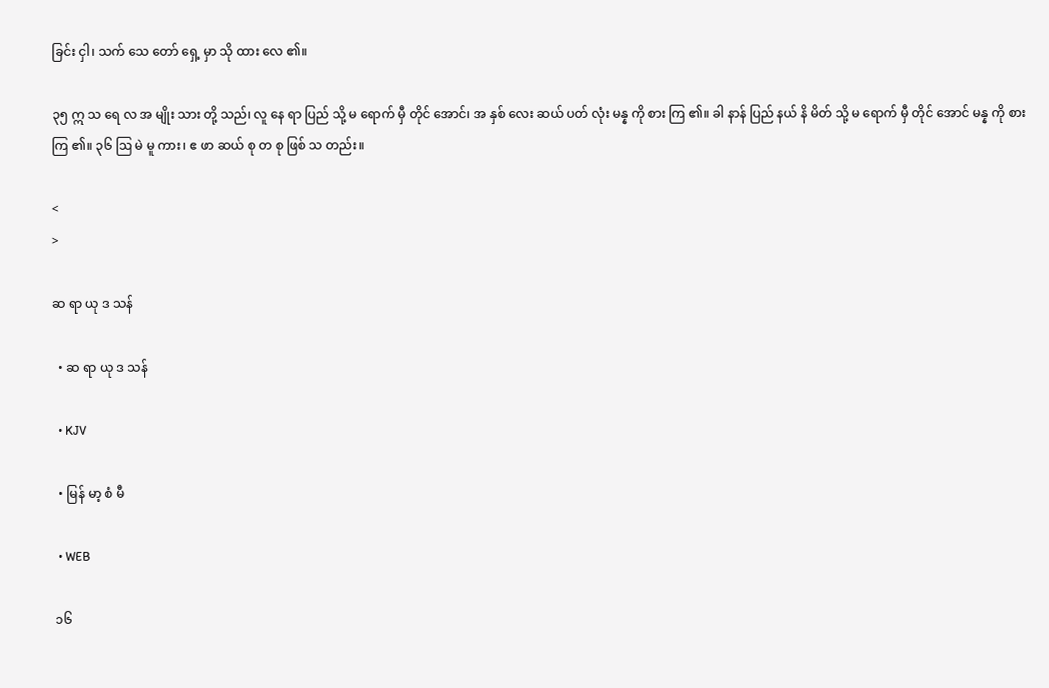ခြင်း ငှါ၊ သက် သေ တော် ရှေ့ မှာ သို ထား လေ ၏။

၃၅ ဣ သ ရေ လ အ မျိုး သား တို့ သည်၊ လူ နေ ရာ ပြည် သို့ မ ရောက် မှီ တိုင် အောင်၊ အ နှစ် လေး ဆယ် ပတ် လုံး မန္န ကို စား ကြ ၏။ ခါ နာန် ပြည် နယ် နိ မိတ် သို့ မ ရောက် မှီ တိုင် အောင် မန္န ကို စား ကြ ၏။ ၃၆ ဩ မဲ မူ ကား၊ ဧ ဖာ ဆယ် စု တ စု ဖြစ် သ တည်း။

<
>

ဆ ရာ ယု ဒ သန်

  • ဆ ရာ ယု ဒ သန်

  • KJV

  • မြန် မာ့ စံ မီ

  • WEB

 ၁၆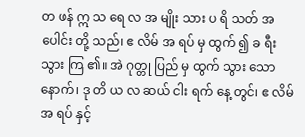တ ဖန် ဣ သ ရေ လ အ မျိုး သား ပ ရိ သတ် အ ပေါင်း တို့ သည်၊ ဧ လိမ် အ ရပ် မှ ထွက် ၍ ခ ရီး သွား ကြ ၏။ အဲ ဂုတ္တု ပြည် မှ ထွက် သွား သော နောက်၊ ဒု တိ ယ လ ဆယ် ငါး ရက် နေ့ တွင်၊ ဧ လိမ် အ ရပ် နှင့်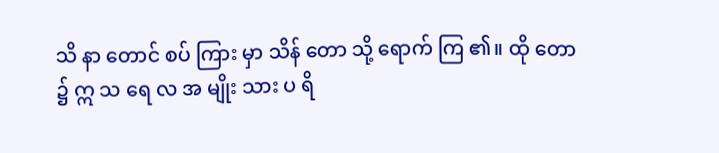သိ နာ တောင် စပ် ကြား မှာ သိန် တော သို့ ရောက် ကြ ၏။ ထို တော ၌ ဣ သ ရေ လ အ မျိုး သား ပ ရိ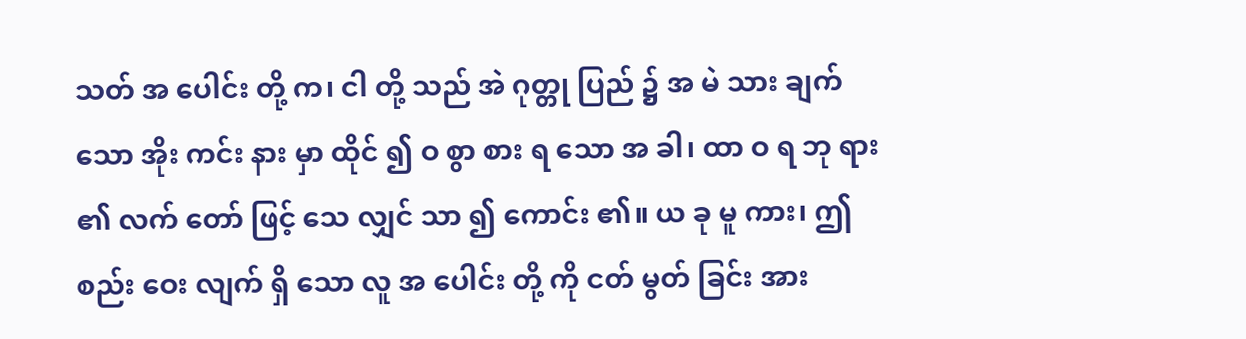သတ် အ ပေါင်း တို့ က၊ ငါ တို့ သည် အဲ ဂုတ္တု ပြည် ၌ အ မဲ သား ချက် သော အိုး ကင်း နား မှာ ထိုင် ၍ ဝ စွာ စား ရ သော အ ခါ၊ ထာ ဝ ရ ဘု ရား ၏ လက် တော် ဖြင့် သေ လျှင် သာ ၍ ကောင်း ၏။ ယ ခု မူ ကား၊ ဤ စည်း ဝေး လျက် ရှိ သော လူ အ ပေါင်း တို့ ကို ငတ် မွတ် ခြင်း အား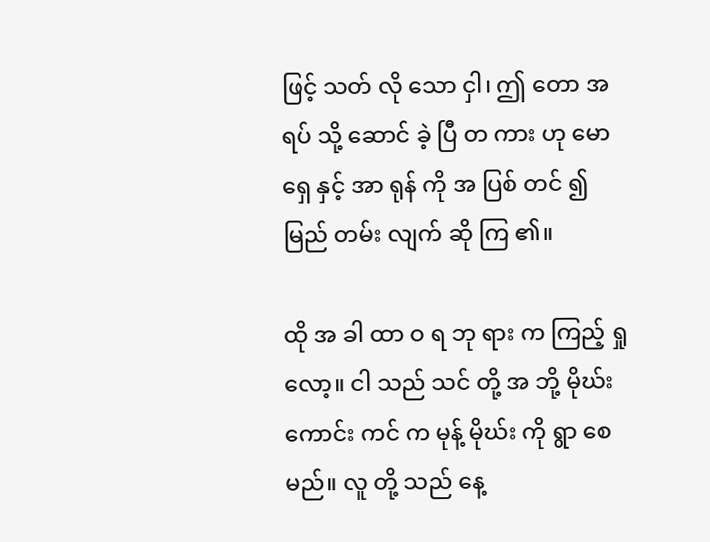ဖြင့် သတ် လို သော ငှါ၊ ဤ တော အ ရပ် သို့ ဆောင် ခဲ့ ပြီ တ ကား ဟု မော ရှေ နှင့် အာ ရုန် ကို အ ပြစ် တင် ၍ မြည် တမ်း လျက် ဆို ကြ ၏။

ထို အ ခါ ထာ ဝ ရ ဘု ရား က ကြည့် ရှု လော့။ ငါ သည် သင် တို့ အ ဘို့ မိုဃ်း ကောင်း ကင် က မုန့် မိုဃ်း ကို ရွာ စေ မည်။ လူ တို့ သည် နေ့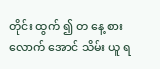တိုင်း ထွက် ၍ တ နေ့ စား လောက် အောင် သိမ်း ယူ ရ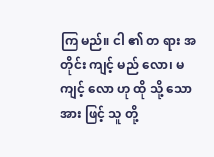ကြ မည်။ ငါ ၏ တ ရား အ တိုင်း ကျင့် မည် လော၊ မ ကျင့် လော ဟု ထို သို့ သော အား ဖြင့် သူ တို့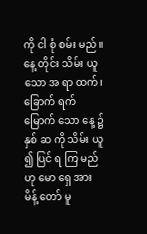ကို ငါ စုံ စမ်း မည်။ နေ့ တိုင်း သိမ်း ယူ သော အ ရာ ထက်၊ ခြောက် ရက် မြောက် သော နေ့ ၌ နှစ် ဆ ကို သိမ်း ယူ ၍ ပြင် ရ ကြ မည် ဟု မော ရှေ အား မိန့် တော် မူ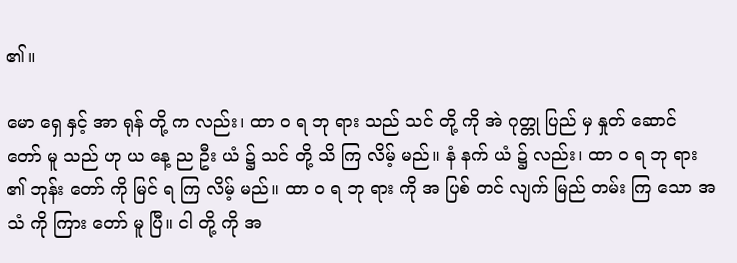၏။

မော ရှေ နှင့် အာ ရုန် တို့ က လည်း၊ ထာ ဝ ရ ဘု ရား သည် သင် တို့ ကို အဲ ဂုတ္တု ပြည် မှ နှုတ် ဆောင် တော် မူ သည် ဟု ယ နေ့ ည ဦး ယံ ၌ သင် တို့ သိ ကြ လိမ့် မည်။ နံ နက် ယံ ၌ လည်း၊ ထာ ဝ ရ ဘု ရား ၏ ဘုန်း တော် ကို မြင် ရ ကြ လိမ့် မည်။ ထာ ဝ ရ ဘု ရား ကို အ ပြစ် တင် လျက် မြည် တမ်း ကြ သော အ သံ ကို ကြား တော် မူ ပြီ။ ငါ တို့ ကို အ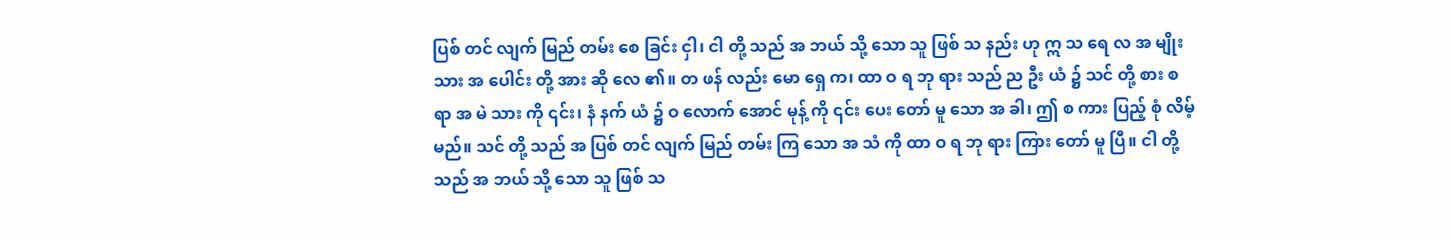ပြစ် တင် လျက် မြည် တမ်း စေ ခြင်း ငှါ၊ ငါ တို့ သည် အ ဘယ် သို့ သော သူ ဖြစ် သ နည်း ဟု ဣ သ ရေ လ အ မျိုး သား အ ပေါင်း တို့ အား ဆို လေ ၏။ တ ဖန် လည်း မော ရှေ က၊ ထာ ဝ ရ ဘု ရား သည် ည ဦး ယံ ၌ သင် တို့ စား စ ရာ အ မဲ သား ကို ၎င်း၊ နံ နက် ယံ ၌ ဝ လောက် အောင် မုန့် ကို ၎င်း ပေး တော် မူ သော အ ခါ၊ ဤ စ ကား ပြည့် စုံ လိမ့် မည်။ သင် တို့ သည် အ ပြစ် တင် လျက် မြည် တမ်း ကြ သော အ သံ ကို ထာ ဝ ရ ဘု ရား ကြား တော် မူ ပြီ။ ငါ တို့ သည် အ ဘယ် သို့ သော သူ ဖြစ် သ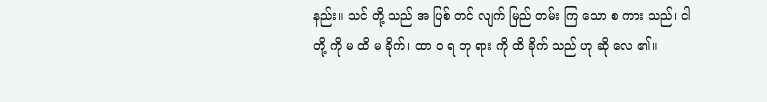နည်း။ သင် တို့ သည် အ ပြစ် တင် လျက် မြည် တမ်း ကြ သော စ ကား သည်၊ ငါ တို့ ကို မ ထိ မ ခိုက်၊ ထာ ဝ ရ ဘု ရား ကို ထိ ခိုက် သည် ဟု ဆို လေ ၏။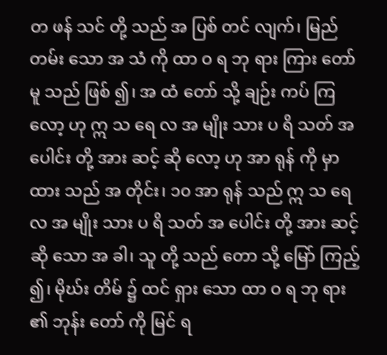တ ဖန် သင် တို့ သည် အ ပြစ် တင် လျက်၊ မြည် တမ်း သော အ သံ ကို ထာ ဝ ရ ဘု ရား ကြား တော် မူ သည် ဖြစ် ၍၊ အ ထံ တော် သို့ ချဉ်း ကပ် ကြ လော့ ဟု ဣ သ ရေ လ အ မျိုး သား ပ ရိ သတ် အ ပေါင်း တို့ အား ဆင့် ဆို လော့ ဟု အာ ရုန် ကို မှာ ထား သည် အ တိုင်း၊ ၁၀ အာ ရုန် သည် ဣ သ ရေ လ အ မျိုး သား ပ ရိ သတ် အ ပေါင်း တို့ အား ဆင့် ဆို သော အ ခါ၊ သူ တို့ သည် တော သို့ မြော် ကြည့် ၍၊ မိုဃ်း တိမ် ၌ ထင် ရှား သော ထာ ဝ ရ ဘု ရား ၏ ဘုန်း တော် ကို မြင် ရ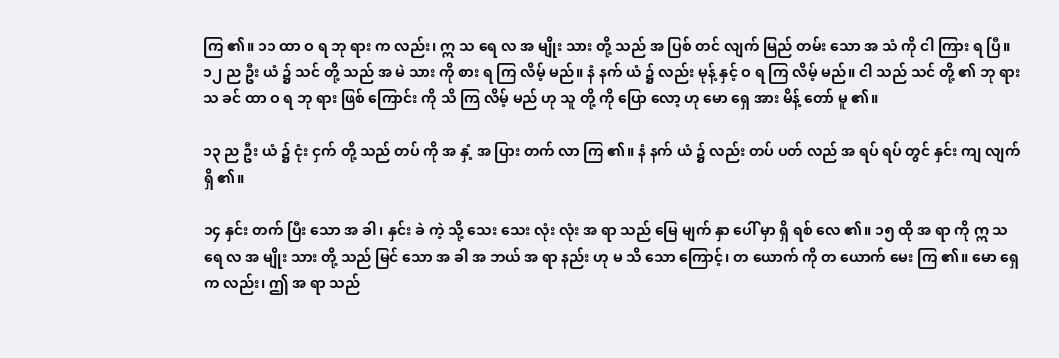ကြ ၏။ ၁၁ ထာ ဝ ရ ဘု ရား က လည်း၊ ဣ သ ရေ လ အ မျိုး သား တို့ သည် အ ပြစ် တင် လျက် မြည် တမ်း သော အ သံ ကို ငါ ကြား ရ ပြီ။ ၁၂ ည ဦး ယံ ၌ သင် တို့ သည် အ မဲ သား ကို စား ရ ကြ လိမ့် မည်။ နံ နက် ယံ ၌ လည်း မုန့် နှင့် ဝ ရ ကြ လိမ့် မည်။ ငါ သည် သင် တို့ ၏ ဘု ရား သ ခင် ထာ ဝ ရ ဘု ရား ဖြစ် ကြောင်း ကို သိ ကြ လိမ့် မည် ဟု သူ တို့ ကို ပြော လော့ ဟု မော ရှေ အား မိန့် တော် မူ ၏။

၁၃ ည ဦး ယံ ၌ ငုံး ငှက် တို့ သည် တပ် ကို အ နှံ့ အ ပြား တက် လာ ကြ ၏။ နံ နက် ယံ ၌ လည်း တပ် ပတ် လည် အ ရပ် ရပ် တွင် နှင်း ကျ လျက် ရှိ ၏။

၁၄ နှင်း တက် ပြီး သော အ ခါ၊ နှင်း ခဲ ကဲ့ သို့ သေး သေး လုံး လုံး အ ရာ သည် မြေ မျက် နှာ ပေါ် မှာ ရှိ ရစ် လေ ၏။ ၁၅ ထို အ ရာ ကို ဣ သ ရေ လ အ မျိုး သား တို့ သည် မြင် သော အ ခါ အ ဘယ် အ ရာ နည်း ဟု မ သိ သော ကြောင့်၊ တ ယောက် ကို တ ယောက် မေး ကြ ၏။ မော ရှေ က လည်း၊ ဤ အ ရာ သည်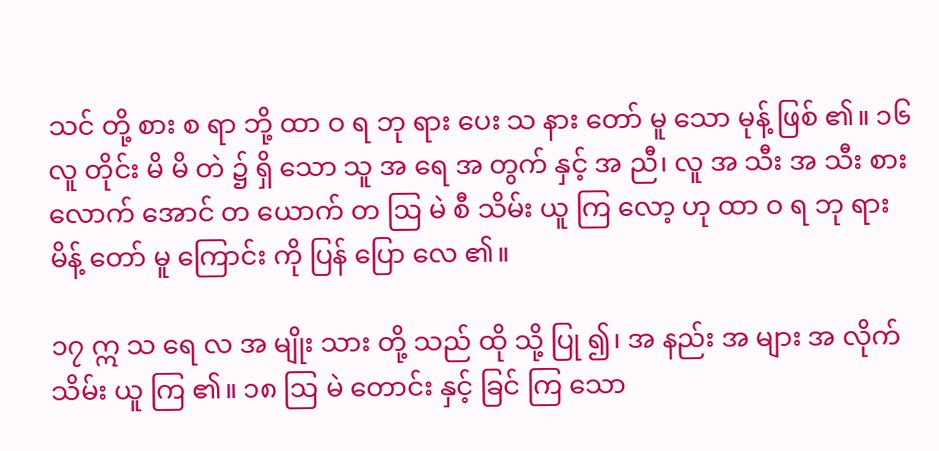သင် တို့ စား စ ရာ ဘို့ ထာ ဝ ရ ဘု ရား ပေး သ နား တော် မူ သော မုန့် ဖြစ် ၏။ ၁၆ လူ တိုင်း မိ မိ တဲ ၌ ရှိ သော သူ အ ရေ အ တွက် နှင့် အ ညီ၊ လူ အ သီး အ သီး စား လောက် အောင် တ ယောက် တ ဩ မဲ စီ သိမ်း ယူ ကြ လော့ ဟု ထာ ဝ ရ ဘု ရား မိန့် တော် မူ ကြောင်း ကို ပြန် ပြော လေ ၏။

၁၇ ဣ သ ရေ လ အ မျိုး သား တို့ သည် ထို သို့ ပြု ၍၊ အ နည်း အ များ အ လိုက် သိမ်း ယူ ကြ ၏။ ၁၈ ဩ မဲ တောင်း နှင့် ခြင် ကြ သော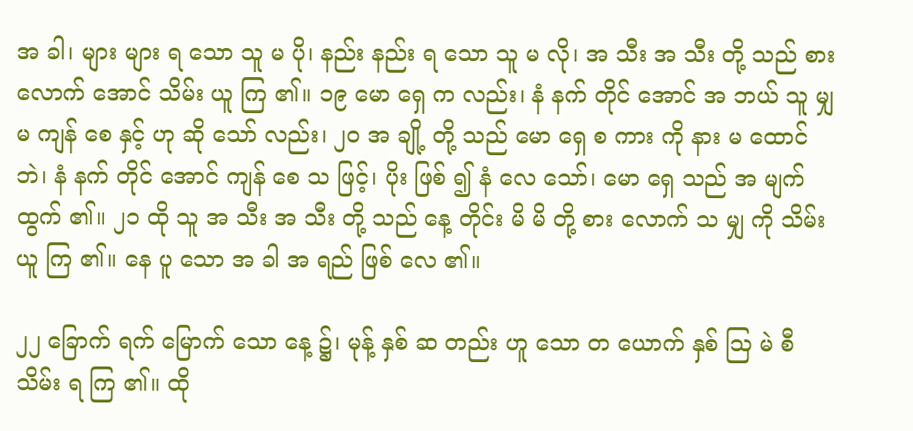အ ခါ၊ များ များ ရ သော သူ မ ပို၊ နည်း နည်း ရ သော သူ မ လို၊ အ သီး အ သီး တို့ သည် စား လောက် အောင် သိမ်း ယူ ကြ ၏။ ၁၉ မော ရှေ က လည်း၊ နံ နက် တိုင် အောင် အ ဘယ် သူ မျှ မ ကျန် စေ နှင့် ဟု ဆို သော် လည်း၊ ၂၀ အ ချို့ တို့ သည် မော ရှေ စ ကား ကို နား မ ထောင် ဘဲ၊ နံ နက် တိုင် အောင် ကျန် စေ သ ဖြင့်၊ ပိုး ဖြစ် ၍ နံ လေ သော်၊ မော ရှေ သည် အ မျက် ထွက် ၏။ ၂၁ ထို သူ အ သီး အ သီး တို့ သည် နေ့ တိုင်း မိ မိ တို့ စား လောက် သ မျှ ကို သိမ်း ယူ ကြ ၏။ နေ ပူ သော အ ခါ အ ရည် ဖြစ် လေ ၏။

၂၂ ခြောက် ရက် မြောက် သော နေ့ ၌၊ မုန့် နှစ် ဆ တည်း ဟူ သော တ ယောက် နှစ် ဩ မဲ စီ သိမ်း ရ ကြ ၏။ ထို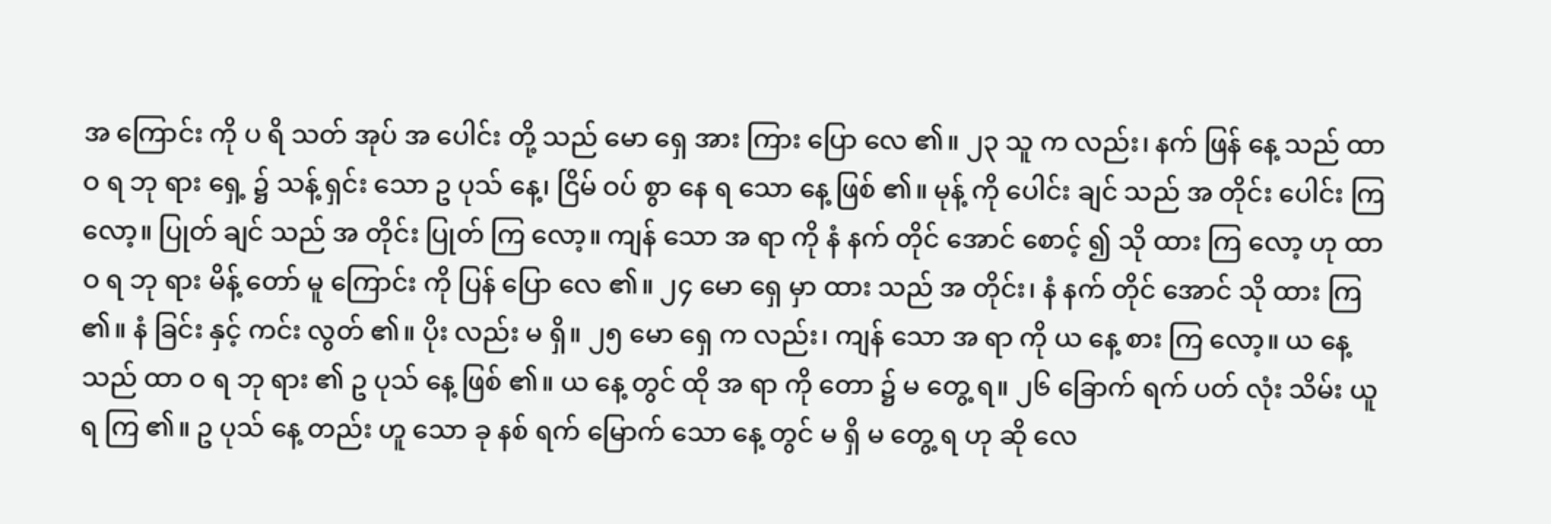အ ကြောင်း ကို ပ ရိ သတ် အုပ် အ ပေါင်း တို့ သည် မော ရှေ အား ကြား ပြော လေ ၏။ ၂၃ သူ က လည်း၊ နက် ဖြန် နေ့ သည် ထာ ဝ ရ ဘု ရား ရှေ့ ၌ သန့် ရှင်း သော ဥ ပုသ် နေ့၊ ငြိမ် ဝပ် စွာ နေ ရ သော နေ့ ဖြစ် ၏။ မုန့် ကို ပေါင်း ချင် သည် အ တိုင်း ပေါင်း ကြ လော့။ ပြုတ် ချင် သည် အ တိုင်း ပြုတ် ကြ လော့။ ကျန် သော အ ရာ ကို နံ နက် တိုင် အောင် စောင့် ၍ သို ထား ကြ လော့ ဟု ထာ ဝ ရ ဘု ရား မိန့် တော် မူ ကြောင်း ကို ပြန် ပြော လေ ၏။ ၂၄ မော ရှေ မှာ ထား သည် အ တိုင်း၊ နံ နက် တိုင် အောင် သို ထား ကြ ၏။ နံ ခြင်း နှင့် ကင်း လွတ် ၏။ ပိုး လည်း မ ရှိ။ ၂၅ မော ရှေ က လည်း၊ ကျန် သော အ ရာ ကို ယ နေ့ စား ကြ လော့။ ယ နေ့ သည် ထာ ဝ ရ ဘု ရား ၏ ဥ ပုသ် နေ့ ဖြစ် ၏။ ယ နေ့ တွင် ထို အ ရာ ကို တော ၌ မ တွေ့ ရ။ ၂၆ ခြောက် ရက် ပတ် လုံး သိမ်း ယူ ရ ကြ ၏။ ဥ ပုသ် နေ့ တည်း ဟူ သော ခု နစ် ရက် မြောက် သော နေ့ တွင် မ ရှိ မ တွေ့ ရ ဟု ဆို လေ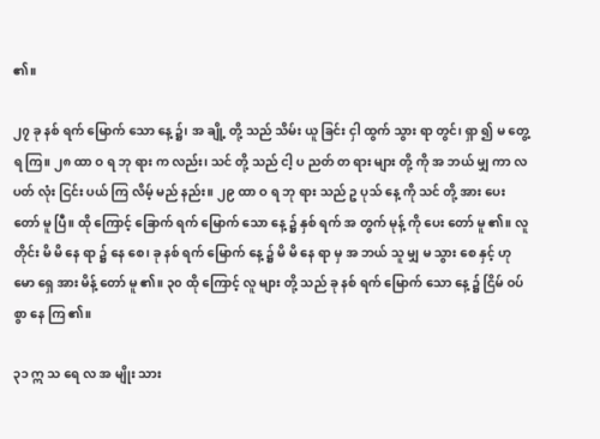၏။

၂၇ ခု နစ် ရက် မြောက် သော နေ့ ၌၊ အ ချို့ တို့ သည် သိမ်း ယူ ခြင်း ငှါ ထွက် သွား ရာ တွင်၊ ရှာ ၍ မ တွေ့ ရ ကြ။ ၂၈ ထာ ဝ ရ ဘု ရား က လည်း၊ သင် တို့ သည် ငါ့ ပ ညတ် တ ရား များ တို့ ကို အ ဘယ် မျှ ကာ လ ပတ် လုံး ငြင်း ပယ် ကြ လိမ့် မည် နည်း။ ၂၉ ထာ ဝ ရ ဘု ရား သည် ဥ ပုသ် နေ့ ကို သင် တို့ အား ပေး တော် မူ ပြီ။ ထို ကြောင့် ခြောက် ရက် မြောက် သော နေ့ ၌ နှစ် ရက် အ တွက် မုန့် ကို ပေး တော် မူ ၏။ လူ တိုင်း မိ မိ နေ ရာ ၌ နေ စေ၊ ခု နစ် ရက် မြောက် နေ့ ၌ မိ မိ နေ ရာ မှ အ ဘယ် သူ မျှ မ သွား စေ နှင့် ဟု မော ရှေ အား မိန့် တော် မူ ၏။ ၃၀ ထို ကြောင့် လူ များ တို့ သည် ခု နစ် ရက် မြောက် သော နေ့ ၌ ငြိမ် ဝပ် စွာ နေ ကြ ၏။

၃၁ ဣ သ ရေ လ အ မျိုး သား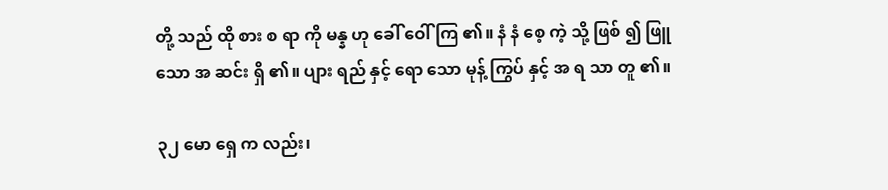တို့ သည် ထို စား စ ရာ ကို မန္န ဟု ခေါ် ဝေါ် ကြ ၏။ နံ နံ စေ့ ကဲ့ သို့ ဖြစ် ၍ ဖြူ သော အ ဆင်း ရှိ ၏။ ပျား ရည် နှင့် ရော သော မုန့် ကြွပ် နှင့် အ ရ သာ တူ ၏။

၃၂ မော ရှေ က လည်း၊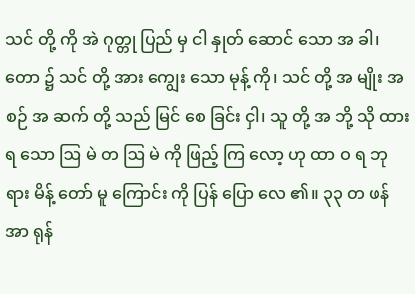သင် တို့ ကို အဲ ဂုတ္တု ပြည် မှ ငါ နှုတ် ဆောင် သော အ ခါ၊ တော ၌ သင် တို့ အား ကျွေး သော မုန့် ကို၊ သင် တို့ အ မျိုး အ စဉ် အ ဆက် တို့ သည် မြင် စေ ခြင်း ငှါ၊ သူ တို့ အ ဘို့ သို ထား ရ သော ဩ မဲ တ ဩ မဲ ကို ဖြည့် ကြ လော့ ဟု ထာ ဝ ရ ဘု ရား မိန့် တော် မူ ကြောင်း ကို ပြန် ပြော လေ ၏။ ၃၃ တ ဖန် အာ ရုန်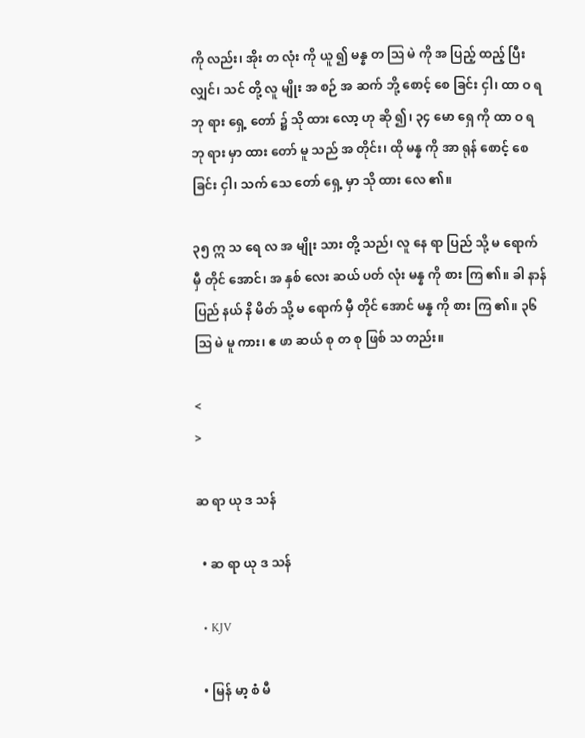ကို လည်း၊ အိုး တ လုံး ကို ယူ ၍ မန္န တ ဩ မဲ ကို အ ပြည့် ထည့် ပြီး လျှင်၊ သင် တို့ လူ မျိုး အ စဉ် အ ဆက် ဘို့ စောင့် စေ ခြင်း ငှါ၊ ထာ ဝ ရ ဘု ရား ရှေ့ တော် ၌ သို ထား လော့ ဟု ဆို ၍၊ ၃၄ မော ရှေ ကို ထာ ဝ ရ ဘု ရား မှာ ထား တော် မူ သည် အ တိုင်း၊ ထို မန္န ကို အာ ရုန် စောင့် စေ ခြင်း ငှါ၊ သက် သေ တော် ရှေ့ မှာ သို ထား လေ ၏။

၃၅ ဣ သ ရေ လ အ မျိုး သား တို့ သည်၊ လူ နေ ရာ ပြည် သို့ မ ရောက် မှီ တိုင် အောင်၊ အ နှစ် လေး ဆယ် ပတ် လုံး မန္န ကို စား ကြ ၏။ ခါ နာန် ပြည် နယ် နိ မိတ် သို့ မ ရောက် မှီ တိုင် အောင် မန္န ကို စား ကြ ၏။ ၃၆ ဩ မဲ မူ ကား၊ ဧ ဖာ ဆယ် စု တ စု ဖြစ် သ တည်း။

<
>

ဆ ရာ ယု ဒ သန်

  • ဆ ရာ ယု ဒ သန်

  • KJV

  • မြန် မာ့ စံ မီ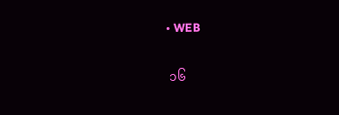• WEB

 ၁၆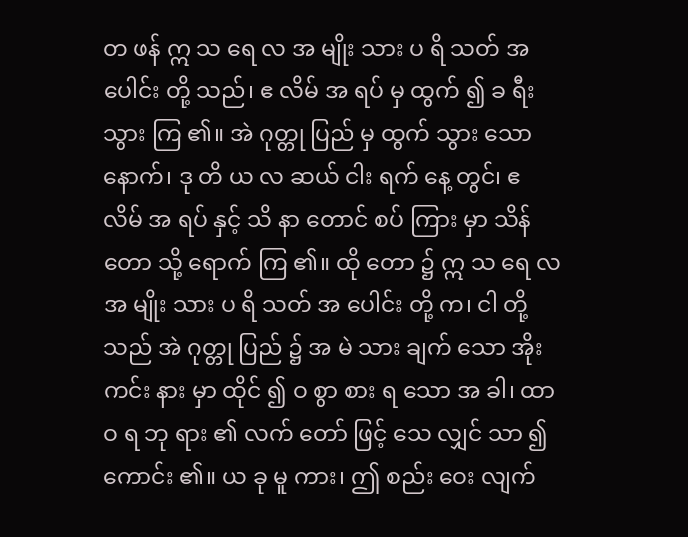တ ဖန် ဣ သ ရေ လ အ မျိုး သား ပ ရိ သတ် အ ပေါင်း တို့ သည်၊ ဧ လိမ် အ ရပ် မှ ထွက် ၍ ခ ရီး သွား ကြ ၏။ အဲ ဂုတ္တု ပြည် မှ ထွက် သွား သော နောက်၊ ဒု တိ ယ လ ဆယ် ငါး ရက် နေ့ တွင်၊ ဧ လိမ် အ ရပ် နှင့် သိ နာ တောင် စပ် ကြား မှာ သိန် တော သို့ ရောက် ကြ ၏။ ထို တော ၌ ဣ သ ရေ လ အ မျိုး သား ပ ရိ သတ် အ ပေါင်း တို့ က၊ ငါ တို့ သည် အဲ ဂုတ္တု ပြည် ၌ အ မဲ သား ချက် သော အိုး ကင်း နား မှာ ထိုင် ၍ ဝ စွာ စား ရ သော အ ခါ၊ ထာ ဝ ရ ဘု ရား ၏ လက် တော် ဖြင့် သေ လျှင် သာ ၍ ကောင်း ၏။ ယ ခု မူ ကား၊ ဤ စည်း ဝေး လျက်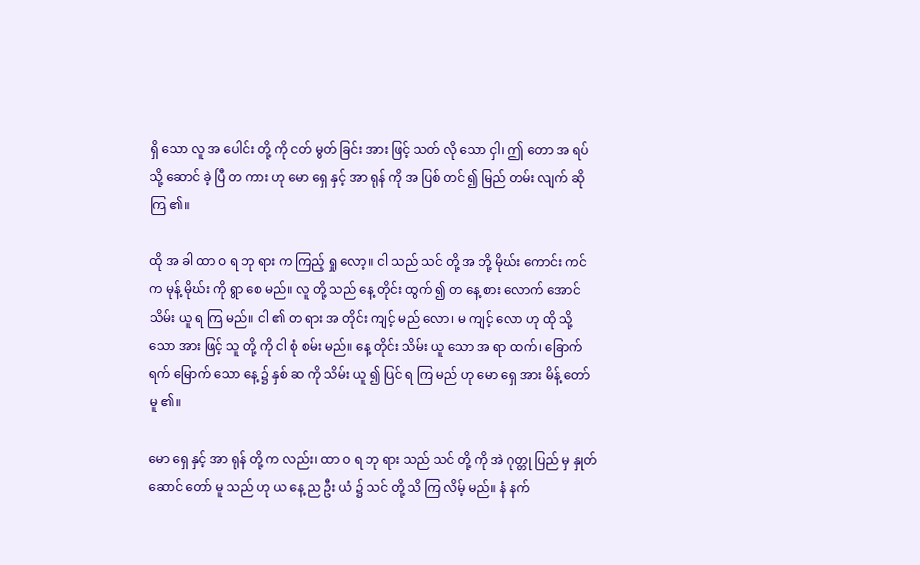ရှိ သော လူ အ ပေါင်း တို့ ကို ငတ် မွတ် ခြင်း အား ဖြင့် သတ် လို သော ငှါ၊ ဤ တော အ ရပ် သို့ ဆောင် ခဲ့ ပြီ တ ကား ဟု မော ရှေ နှင့် အာ ရုန် ကို အ ပြစ် တင် ၍ မြည် တမ်း လျက် ဆို ကြ ၏။

ထို အ ခါ ထာ ဝ ရ ဘု ရား က ကြည့် ရှု လော့။ ငါ သည် သင် တို့ အ ဘို့ မိုဃ်း ကောင်း ကင် က မုန့် မိုဃ်း ကို ရွာ စေ မည်။ လူ တို့ သည် နေ့ တိုင်း ထွက် ၍ တ နေ့ စား လောက် အောင် သိမ်း ယူ ရ ကြ မည်။ ငါ ၏ တ ရား အ တိုင်း ကျင့် မည် လော၊ မ ကျင့် လော ဟု ထို သို့ သော အား ဖြင့် သူ တို့ ကို ငါ စုံ စမ်း မည်။ နေ့ တိုင်း သိမ်း ယူ သော အ ရာ ထက်၊ ခြောက် ရက် မြောက် သော နေ့ ၌ နှစ် ဆ ကို သိမ်း ယူ ၍ ပြင် ရ ကြ မည် ဟု မော ရှေ အား မိန့် တော် မူ ၏။

မော ရှေ နှင့် အာ ရုန် တို့ က လည်း၊ ထာ ဝ ရ ဘု ရား သည် သင် တို့ ကို အဲ ဂုတ္တု ပြည် မှ နှုတ် ဆောင် တော် မူ သည် ဟု ယ နေ့ ည ဦး ယံ ၌ သင် တို့ သိ ကြ လိမ့် မည်။ နံ နက်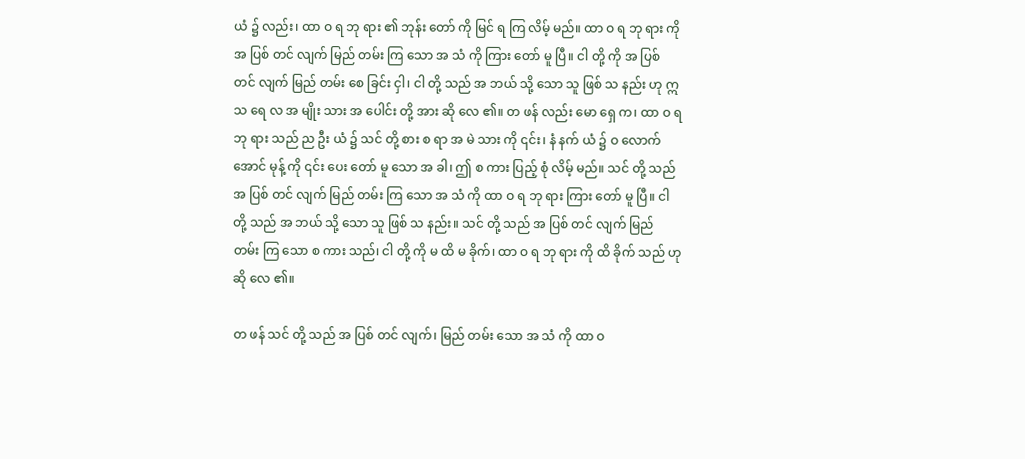ယံ ၌ လည်း၊ ထာ ဝ ရ ဘု ရား ၏ ဘုန်း တော် ကို မြင် ရ ကြ လိမ့် မည်။ ထာ ဝ ရ ဘု ရား ကို အ ပြစ် တင် လျက် မြည် တမ်း ကြ သော အ သံ ကို ကြား တော် မူ ပြီ။ ငါ တို့ ကို အ ပြစ် တင် လျက် မြည် တမ်း စေ ခြင်း ငှါ၊ ငါ တို့ သည် အ ဘယ် သို့ သော သူ ဖြစ် သ နည်း ဟု ဣ သ ရေ လ အ မျိုး သား အ ပေါင်း တို့ အား ဆို လေ ၏။ တ ဖန် လည်း မော ရှေ က၊ ထာ ဝ ရ ဘု ရား သည် ည ဦး ယံ ၌ သင် တို့ စား စ ရာ အ မဲ သား ကို ၎င်း၊ နံ နက် ယံ ၌ ဝ လောက် အောင် မုန့် ကို ၎င်း ပေး တော် မူ သော အ ခါ၊ ဤ စ ကား ပြည့် စုံ လိမ့် မည်။ သင် တို့ သည် အ ပြစ် တင် လျက် မြည် တမ်း ကြ သော အ သံ ကို ထာ ဝ ရ ဘု ရား ကြား တော် မူ ပြီ။ ငါ တို့ သည် အ ဘယ် သို့ သော သူ ဖြစ် သ နည်း။ သင် တို့ သည် အ ပြစ် တင် လျက် မြည် တမ်း ကြ သော စ ကား သည်၊ ငါ တို့ ကို မ ထိ မ ခိုက်၊ ထာ ဝ ရ ဘု ရား ကို ထိ ခိုက် သည် ဟု ဆို လေ ၏။

တ ဖန် သင် တို့ သည် အ ပြစ် တင် လျက်၊ မြည် တမ်း သော အ သံ ကို ထာ ဝ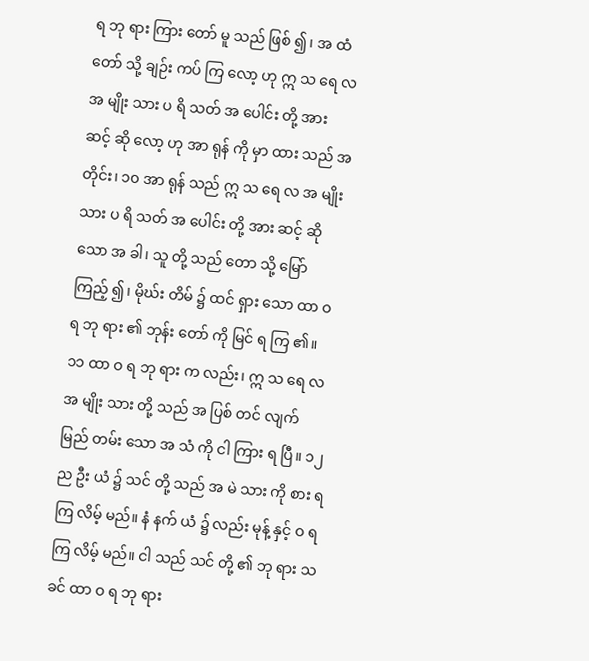ရ ဘု ရား ကြား တော် မူ သည် ဖြစ် ၍၊ အ ထံ တော် သို့ ချဉ်း ကပ် ကြ လော့ ဟု ဣ သ ရေ လ အ မျိုး သား ပ ရိ သတ် အ ပေါင်း တို့ အား ဆင့် ဆို လော့ ဟု အာ ရုန် ကို မှာ ထား သည် အ တိုင်း၊ ၁၀ အာ ရုန် သည် ဣ သ ရေ လ အ မျိုး သား ပ ရိ သတ် အ ပေါင်း တို့ အား ဆင့် ဆို သော အ ခါ၊ သူ တို့ သည် တော သို့ မြော် ကြည့် ၍၊ မိုဃ်း တိမ် ၌ ထင် ရှား သော ထာ ဝ ရ ဘု ရား ၏ ဘုန်း တော် ကို မြင် ရ ကြ ၏။ ၁၁ ထာ ဝ ရ ဘု ရား က လည်း၊ ဣ သ ရေ လ အ မျိုး သား တို့ သည် အ ပြစ် တင် လျက် မြည် တမ်း သော အ သံ ကို ငါ ကြား ရ ပြီ။ ၁၂ ည ဦး ယံ ၌ သင် တို့ သည် အ မဲ သား ကို စား ရ ကြ လိမ့် မည်။ နံ နက် ယံ ၌ လည်း မုန့် နှင့် ဝ ရ ကြ လိမ့် မည်။ ငါ သည် သင် တို့ ၏ ဘု ရား သ ခင် ထာ ဝ ရ ဘု ရား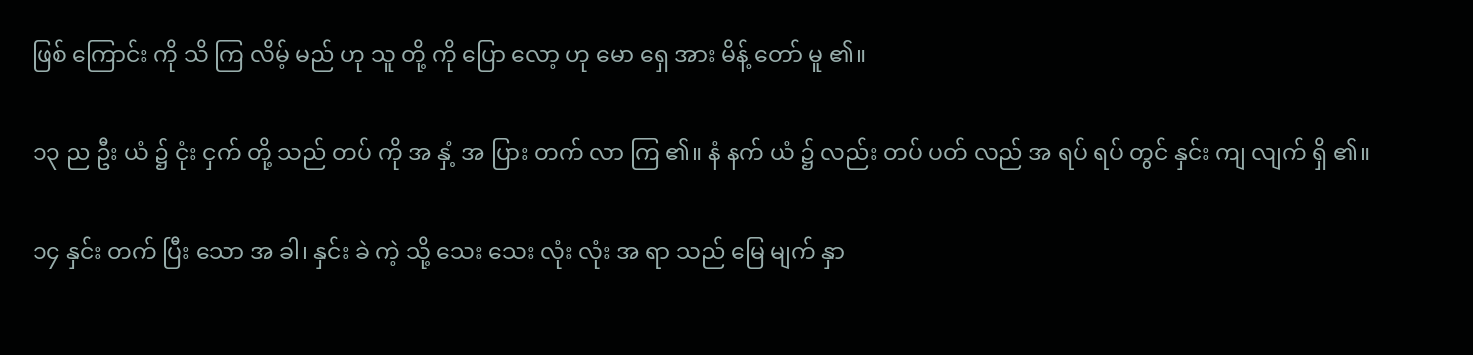ဖြစ် ကြောင်း ကို သိ ကြ လိမ့် မည် ဟု သူ တို့ ကို ပြော လော့ ဟု မော ရှေ အား မိန့် တော် မူ ၏။

၁၃ ည ဦး ယံ ၌ ငုံး ငှက် တို့ သည် တပ် ကို အ နှံ့ အ ပြား တက် လာ ကြ ၏။ နံ နက် ယံ ၌ လည်း တပ် ပတ် လည် အ ရပ် ရပ် တွင် နှင်း ကျ လျက် ရှိ ၏။

၁၄ နှင်း တက် ပြီး သော အ ခါ၊ နှင်း ခဲ ကဲ့ သို့ သေး သေး လုံး လုံး အ ရာ သည် မြေ မျက် နှာ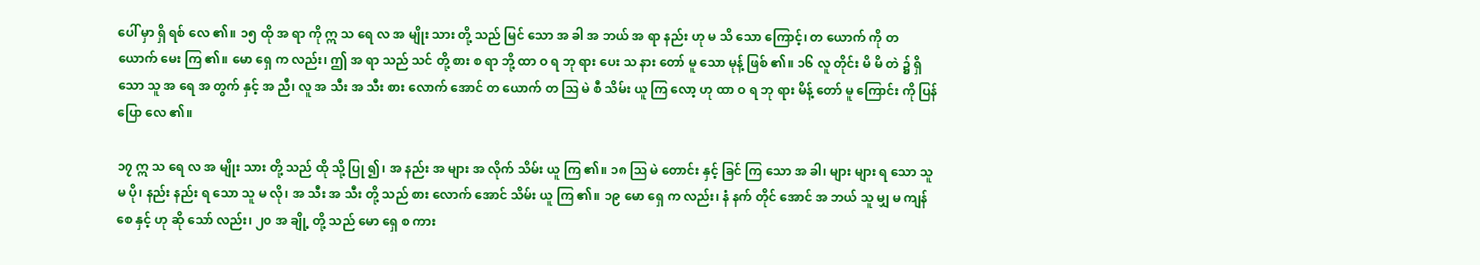ပေါ် မှာ ရှိ ရစ် လေ ၏။ ၁၅ ထို အ ရာ ကို ဣ သ ရေ လ အ မျိုး သား တို့ သည် မြင် သော အ ခါ အ ဘယ် အ ရာ နည်း ဟု မ သိ သော ကြောင့်၊ တ ယောက် ကို တ ယောက် မေး ကြ ၏။ မော ရှေ က လည်း၊ ဤ အ ရာ သည် သင် တို့ စား စ ရာ ဘို့ ထာ ဝ ရ ဘု ရား ပေး သ နား တော် မူ သော မုန့် ဖြစ် ၏။ ၁၆ လူ တိုင်း မိ မိ တဲ ၌ ရှိ သော သူ အ ရေ အ တွက် နှင့် အ ညီ၊ လူ အ သီး အ သီး စား လောက် အောင် တ ယောက် တ ဩ မဲ စီ သိမ်း ယူ ကြ လော့ ဟု ထာ ဝ ရ ဘု ရား မိန့် တော် မူ ကြောင်း ကို ပြန် ပြော လေ ၏။

၁၇ ဣ သ ရေ လ အ မျိုး သား တို့ သည် ထို သို့ ပြု ၍၊ အ နည်း အ များ အ လိုက် သိမ်း ယူ ကြ ၏။ ၁၈ ဩ မဲ တောင်း နှင့် ခြင် ကြ သော အ ခါ၊ များ များ ရ သော သူ မ ပို၊ နည်း နည်း ရ သော သူ မ လို၊ အ သီး အ သီး တို့ သည် စား လောက် အောင် သိမ်း ယူ ကြ ၏။ ၁၉ မော ရှေ က လည်း၊ နံ နက် တိုင် အောင် အ ဘယ် သူ မျှ မ ကျန် စေ နှင့် ဟု ဆို သော် လည်း၊ ၂၀ အ ချို့ တို့ သည် မော ရှေ စ ကား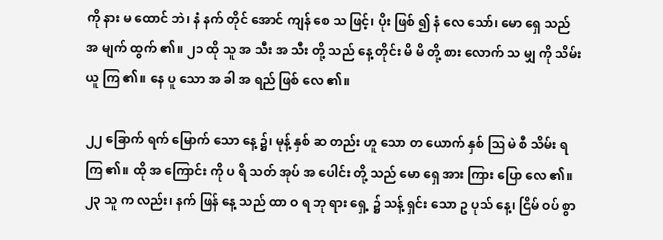ကို နား မ ထောင် ဘဲ၊ နံ နက် တိုင် အောင် ကျန် စေ သ ဖြင့်၊ ပိုး ဖြစ် ၍ နံ လေ သော်၊ မော ရှေ သည် အ မျက် ထွက် ၏။ ၂၁ ထို သူ အ သီး အ သီး တို့ သည် နေ့ တိုင်း မိ မိ တို့ စား လောက် သ မျှ ကို သိမ်း ယူ ကြ ၏။ နေ ပူ သော အ ခါ အ ရည် ဖြစ် လေ ၏။

၂၂ ခြောက် ရက် မြောက် သော နေ့ ၌၊ မုန့် နှစ် ဆ တည်း ဟူ သော တ ယောက် နှစ် ဩ မဲ စီ သိမ်း ရ ကြ ၏။ ထို အ ကြောင်း ကို ပ ရိ သတ် အုပ် အ ပေါင်း တို့ သည် မော ရှေ အား ကြား ပြော လေ ၏။ ၂၃ သူ က လည်း၊ နက် ဖြန် နေ့ သည် ထာ ဝ ရ ဘု ရား ရှေ့ ၌ သန့် ရှင်း သော ဥ ပုသ် နေ့၊ ငြိမ် ဝပ် စွာ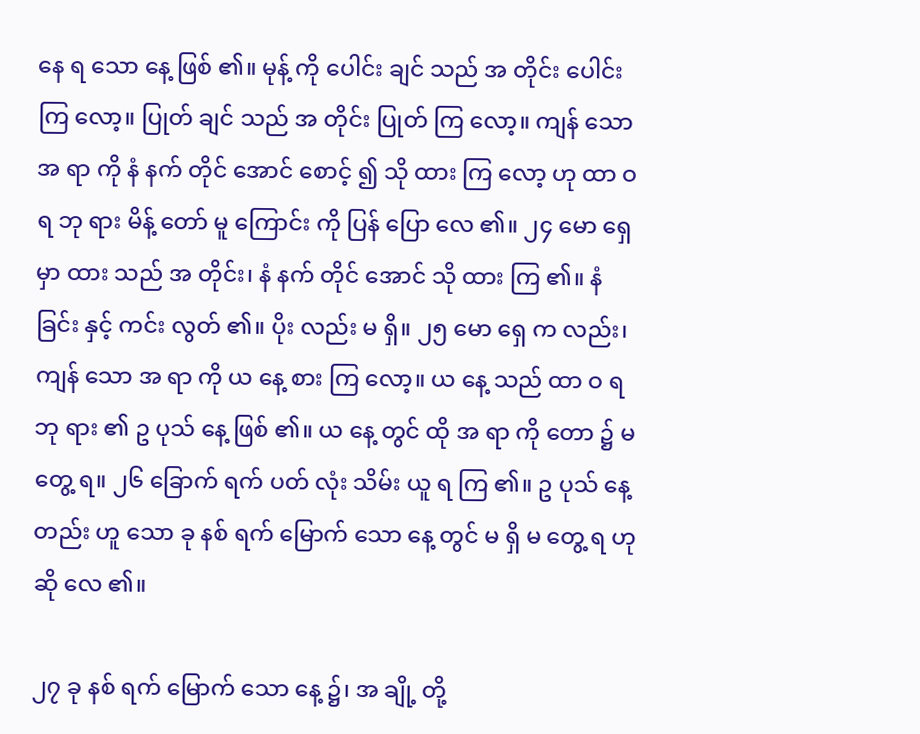နေ ရ သော နေ့ ဖြစ် ၏။ မုန့် ကို ပေါင်း ချင် သည် အ တိုင်း ပေါင်း ကြ လော့။ ပြုတ် ချင် သည် အ တိုင်း ပြုတ် ကြ လော့။ ကျန် သော အ ရာ ကို နံ နက် တိုင် အောင် စောင့် ၍ သို ထား ကြ လော့ ဟု ထာ ဝ ရ ဘု ရား မိန့် တော် မူ ကြောင်း ကို ပြန် ပြော လေ ၏။ ၂၄ မော ရှေ မှာ ထား သည် အ တိုင်း၊ နံ နက် တိုင် အောင် သို ထား ကြ ၏။ နံ ခြင်း နှင့် ကင်း လွတ် ၏။ ပိုး လည်း မ ရှိ။ ၂၅ မော ရှေ က လည်း၊ ကျန် သော အ ရာ ကို ယ နေ့ စား ကြ လော့။ ယ နေ့ သည် ထာ ဝ ရ ဘု ရား ၏ ဥ ပုသ် နေ့ ဖြစ် ၏။ ယ နေ့ တွင် ထို အ ရာ ကို တော ၌ မ တွေ့ ရ။ ၂၆ ခြောက် ရက် ပတ် လုံး သိမ်း ယူ ရ ကြ ၏။ ဥ ပုသ် နေ့ တည်း ဟူ သော ခု နစ် ရက် မြောက် သော နေ့ တွင် မ ရှိ မ တွေ့ ရ ဟု ဆို လေ ၏။

၂၇ ခု နစ် ရက် မြောက် သော နေ့ ၌၊ အ ချို့ တို့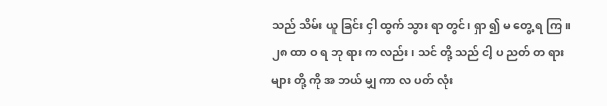သည် သိမ်း ယူ ခြင်း ငှါ ထွက် သွား ရာ တွင်၊ ရှာ ၍ မ တွေ့ ရ ကြ။ ၂၈ ထာ ဝ ရ ဘု ရား က လည်း၊ သင် တို့ သည် ငါ့ ပ ညတ် တ ရား များ တို့ ကို အ ဘယ် မျှ ကာ လ ပတ် လုံး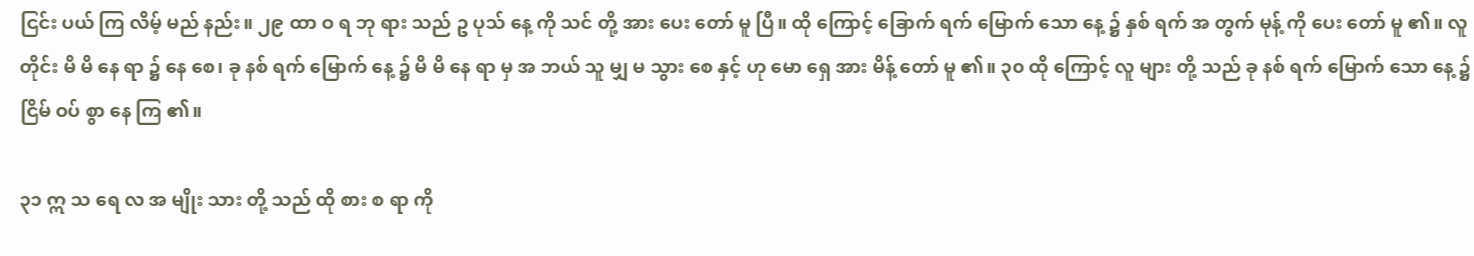ငြင်း ပယ် ကြ လိမ့် မည် နည်း။ ၂၉ ထာ ဝ ရ ဘု ရား သည် ဥ ပုသ် နေ့ ကို သင် တို့ အား ပေး တော် မူ ပြီ။ ထို ကြောင့် ခြောက် ရက် မြောက် သော နေ့ ၌ နှစ် ရက် အ တွက် မုန့် ကို ပေး တော် မူ ၏။ လူ တိုင်း မိ မိ နေ ရာ ၌ နေ စေ၊ ခု နစ် ရက် မြောက် နေ့ ၌ မိ မိ နေ ရာ မှ အ ဘယ် သူ မျှ မ သွား စေ နှင့် ဟု မော ရှေ အား မိန့် တော် မူ ၏။ ၃၀ ထို ကြောင့် လူ များ တို့ သည် ခု နစ် ရက် မြောက် သော နေ့ ၌ ငြိမ် ဝပ် စွာ နေ ကြ ၏။

၃၁ ဣ သ ရေ လ အ မျိုး သား တို့ သည် ထို စား စ ရာ ကို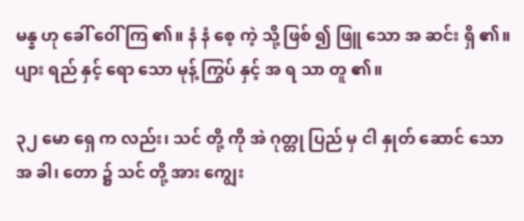မန္န ဟု ခေါ် ဝေါ် ကြ ၏။ နံ နံ စေ့ ကဲ့ သို့ ဖြစ် ၍ ဖြူ သော အ ဆင်း ရှိ ၏။ ပျား ရည် နှင့် ရော သော မုန့် ကြွပ် နှင့် အ ရ သာ တူ ၏။

၃၂ မော ရှေ က လည်း၊ သင် တို့ ကို အဲ ဂုတ္တု ပြည် မှ ငါ နှုတ် ဆောင် သော အ ခါ၊ တော ၌ သင် တို့ အား ကျွေး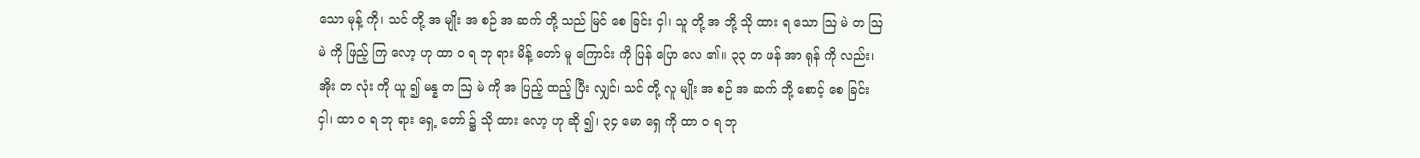သော မုန့် ကို၊ သင် တို့ အ မျိုး အ စဉ် အ ဆက် တို့ သည် မြင် စေ ခြင်း ငှါ၊ သူ တို့ အ ဘို့ သို ထား ရ သော ဩ မဲ တ ဩ မဲ ကို ဖြည့် ကြ လော့ ဟု ထာ ဝ ရ ဘု ရား မိန့် တော် မူ ကြောင်း ကို ပြန် ပြော လေ ၏။ ၃၃ တ ဖန် အာ ရုန် ကို လည်း၊ အိုး တ လုံး ကို ယူ ၍ မန္န တ ဩ မဲ ကို အ ပြည့် ထည့် ပြီး လျှင်၊ သင် တို့ လူ မျိုး အ စဉ် အ ဆက် ဘို့ စောင့် စေ ခြင်း ငှါ၊ ထာ ဝ ရ ဘု ရား ရှေ့ တော် ၌ သို ထား လော့ ဟု ဆို ၍၊ ၃၄ မော ရှေ ကို ထာ ဝ ရ ဘု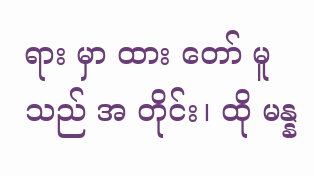ရား မှာ ထား တော် မူ သည် အ တိုင်း၊ ထို မန္န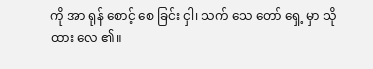ကို အာ ရုန် စောင့် စေ ခြင်း ငှါ၊ သက် သေ တော် ရှေ့ မှာ သို ထား လေ ၏။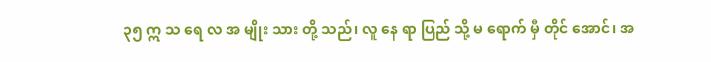၃၅ ဣ သ ရေ လ အ မျိုး သား တို့ သည်၊ လူ နေ ရာ ပြည် သို့ မ ရောက် မှီ တိုင် အောင်၊ အ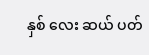နှစ် လေး ဆယ် ပတ်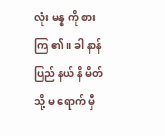လုံး မန္န ကို စား ကြ ၏။ ခါ နာန် ပြည် နယ် နိ မိတ် သို့ မ ရောက် မှီ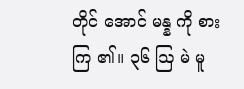တိုင် အောင် မန္န ကို စား ကြ ၏။ ၃၆ ဩ မဲ မူ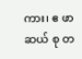ကား၊ ဧ ဖာ ဆယ် စု တ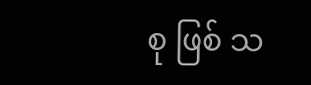စု ဖြစ် သ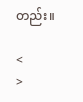တည်း။

<
>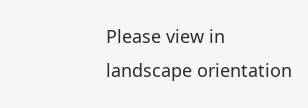Please view in landscape orientation